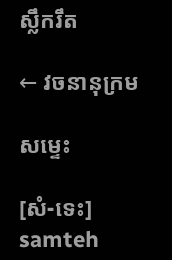ស្លឹករឹត

← វចនានុក្រម

សម្ទេះ

[សំ-ទេះ] samteh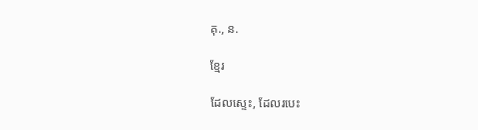គុ., ន.

ខ្មែរ

ដែលស្ទេះ, ដែលរបេះ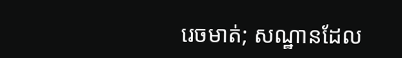រេចមាត់; សណ្ឋានដែល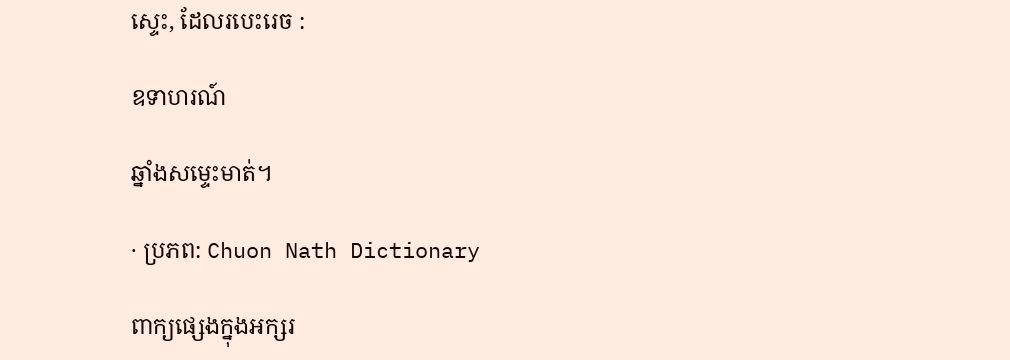ស្ទេះ, ដែលរបេះរេច :

ឧទាហរណ៍

ឆ្នាំងសម្ទេះមាត់។

· ប្រភព: Chuon Nath Dictionary

ពាក្យផ្សេងក្នុងអក្សរ